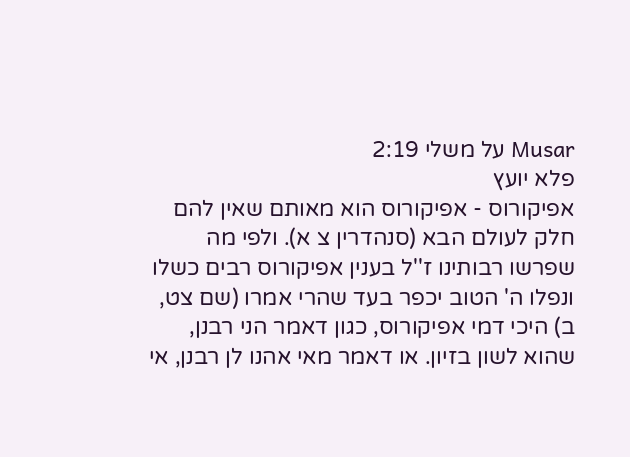Musar על משלי 2:19
פלא יועץ
אפיקורוס - אפיקורוס הוא מאותם שאין להם חלק לעולם הבא (סנהדרין צ א). ולפי מה שפרשו רבותינו ז''ל בענין אפיקורוס רבים כשלו ונפלו ה' הטוב יכפר בעד שהרי אמרו (שם צט, ב) היכי דמי אפיקורוס, כגון דאמר הני רבנן, שהוא לשון בזיון. או דאמר מאי אהנו לן רבנן, אי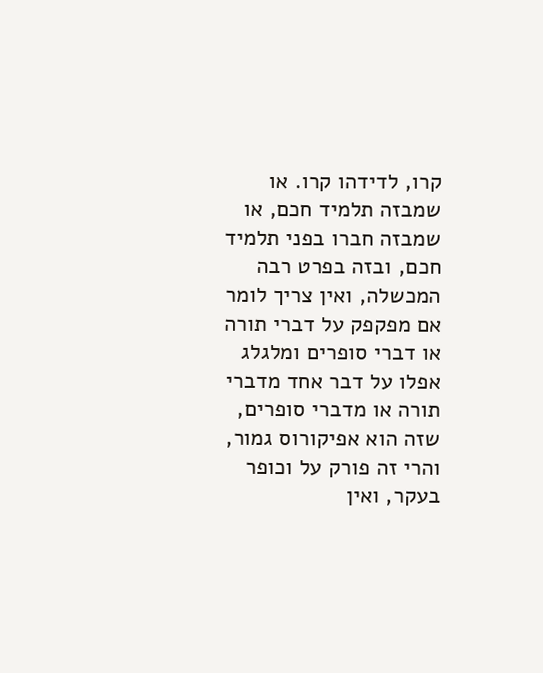קרו, לדידהו קרו. או שמבזה תלמיד חכם, או שמבזה חברו בפני תלמיד חכם, ובזה בפרט רבה המכשלה, ואין צריך לומר אם מפקפק על דברי תורה או דברי סופרים ומלגלג אפלו על דבר אחד מדברי תורה או מדברי סופרים, שזה הוא אפיקורוס גמור, והרי זה פורק על וכופר בעקר, ואין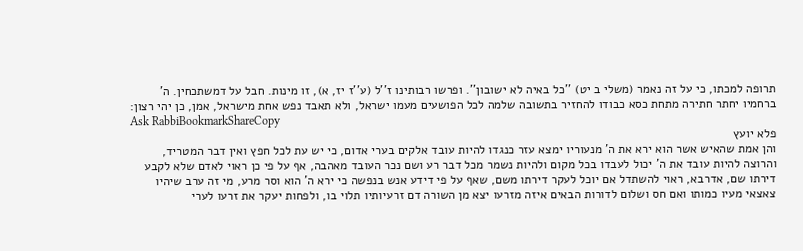תרופה למכתו, כי על זה נאמר (משלי ב יט) ''כל באיה לא ישובון''. ופרשו רבותינו ז''ל (ע''ז יז, א), זו מינות. חבל על דמשתכחין. ה' ברחמיו יחתר חתירה מתחת כסא כבודו להחזיר בתשובה שלמה לכל הפושעים מעמו ישראל, ולא תאבד נפש אחת מישראל, אמן, כן יהי רצון:
Ask RabbiBookmarkShareCopy
פלא יועץ
והן אמת שהאיש אשר הוא ירא את ה' מנעוריו ימצא עזר כנגדו להיות עובד אלקים בערי אדום, כי יש עת לכל חפץ ואין דבר המטריד, והרוצה להיות עובד את ה' יכול לעבדו בכל מקום ולהיות נשמר מכל דבר רע ושם נכר העובד מאהבה, אף על פי כן ראוי לאדם שלא לקבע דירתו שם, אדרבא, ראוי להשתדל אם יוכל לעקר דירתו משם, שאף על פי דידע אנש בנפשה כי ירא ה' הוא וסר מרע, מי זה ערב שיהיו צאצאי מעיו כמותו ואם חס ושלום לדורות הבאים איזה מזרעו יצא מן השורה דם זרעיותיו תלוי בו, ולפחות יעקר את זרעו לערי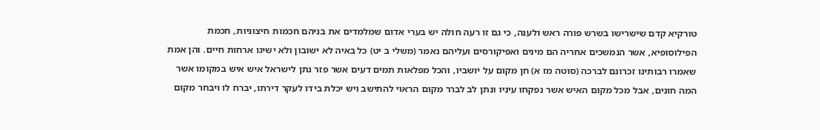טורקיא קדם שישרישו בשרש פורה ראש ולענה, כי גם זו רעה חולה יש בערי אדום שמלמדים את בניהם חכמות חיצוניות, חכמת הפילוסופיא, אשר הנמשכים אחריה הם מינים ואפיקורסים ועליהם נאמר (משלי ב יט) כל באיה לא ישובון ולא ישיגו ארחות חיים. והן אמת שאמרו רבותינו זכרונם לברכה (סוטה מז א) חן מקום על יושביו, והכל מפלאות תמים דעים אשר פזר נתן לישראל איש איש במקומו אשר המה חונים, אבל מכל מקום האיש אשר נפקחו עיניו ונתן לב לברר מקום הראוי להתישב ויש יכלת בידו לעקר דירתו, יברח לו ויבחר מקום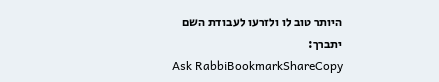היותר טוב לו ולזרעו לעבודת השם יתברך:
Ask RabbiBookmarkShareCopy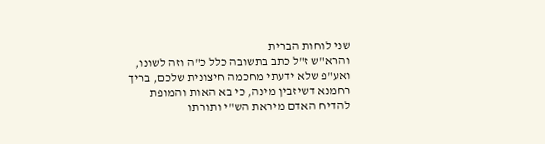שני לוחות הברית
והרא"ש ז"ל כתב בתשובה כלל כ"ה וזה לשונו, ואע"פ שלא ידעתי מחכמה חיצונית שלכם, בריך רחמנא דשיזבין מינה, כי בא האות והמופת להדיח האדם מיראת הש"י ותורתו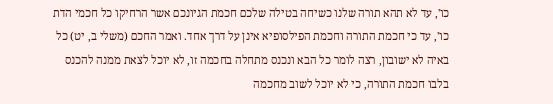כו', עד לא תהא תורה שלנו כשיחה בטילה שלכם חכמת הגיונכם אשר הרחיקו כל חכמי הדת כו', עד כי חכמת התורה וחכמת הפילסופיא אינן על דרך אחד. ואמר החכם (משלי ב, יט) כל באיה לא ישובון, רצה לומר כל הבא ונכנס מתחלה בחכמה זו, לא יוכל לצאת ממנה להכנס בלבו חכמת התורה, כי לא יוכל לשוב מחכמה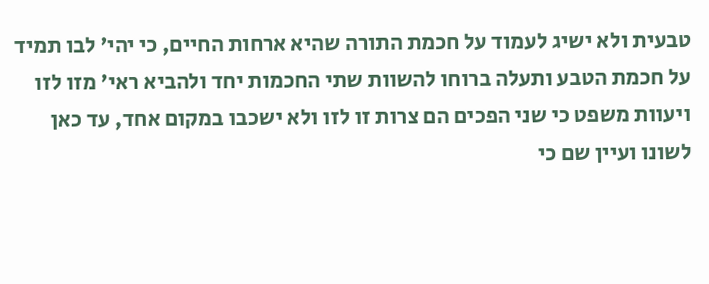טבעית ולא ישיג לעמוד על חכמת התורה שהיא ארחות החיים, כי יהי' לבו תמיד על חכמת הטבע ותעלה ברוחו להשוות שתי החכמות יחד ולהביא ראי' מזו לזו ויעוות משפט כי שני הפכים הם צרות זו לזו ולא ישכבו במקום אחד, עד כאן לשונו ועיין שם כי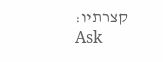קצרתיו:
Ask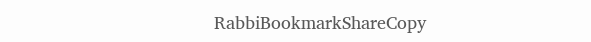RabbiBookmarkShareCopy